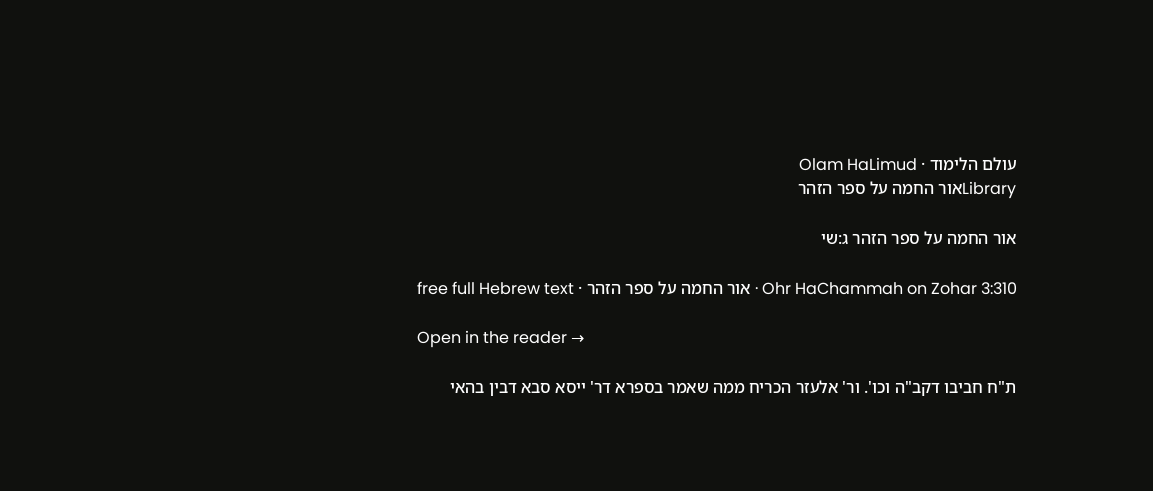עולם הלימוד · Olam HaLimud
Libraryאור החמה על ספר הזהר

אור החמה על ספר הזהר ג:שי

Ohr HaChammah on Zohar 3:310 · אור החמה על ספר הזהר · free full Hebrew text

Open in the reader →

ת"ח חביבו דקב"ה וכו'. ור' אלעזר הכריח ממה שאמר בספרא דר' ייסא סבא דבין בהאי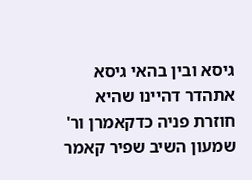גיסא ובין בהאי גיסא אתהדר דהיינו שהיא חוזרת פניה כדקאמרן ור' שמעון השיב שפיר קאמר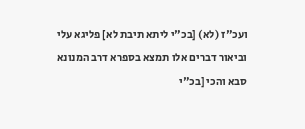ועכ"ז (לא) [בכ"י ליתא תיבת לא] פליגא עלי וביאור דברים אלו תמצא בספרא דרב המנונא סבא והכי [בכ"י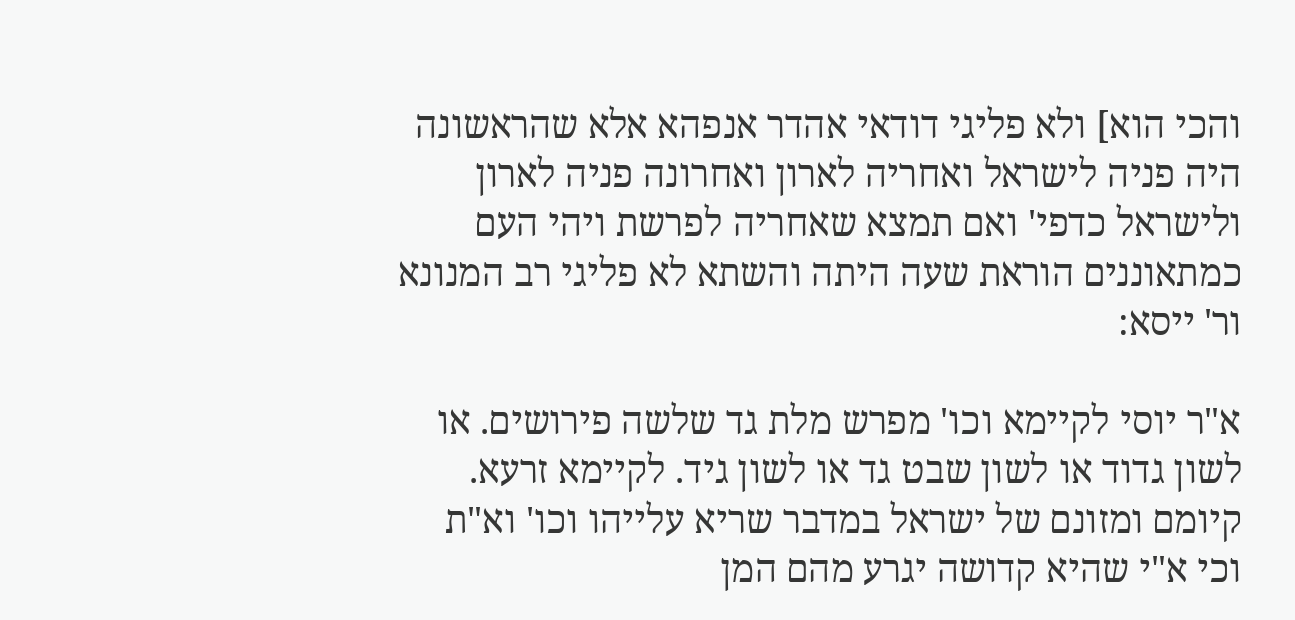והכי הוא] ולא פליגי דודאי אהדר אנפהא אלא שהראשונה היה פניה לישראל ואחריה לארון ואחרונה פניה לארון ולישראל כדפי' ואם תמצא שאחריה לפרשת ויהי העם כמתאוננים הוראת שעה היתה והשתא לא פליגי רב המנונא ור' ייסא:

א"ר יוסי לקיימא וכו' מפרש מלת גד שלשה פירושים. או לשון גדוד או לשון שבט גד או לשון גיד. לקיימא זרעא. קיומם ומזונם של ישראל במדבר שריא עלייהו וכו' וא"ת וכי א"י שהיא קדושה יגרע מהם המן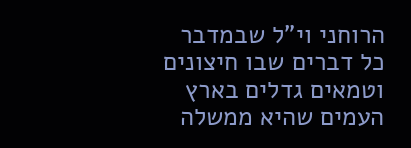הרוחני וי"ל שבמדבר כל דברים שבו חיצונים וטמאים גדלים בארץ העמים שהיא ממשלה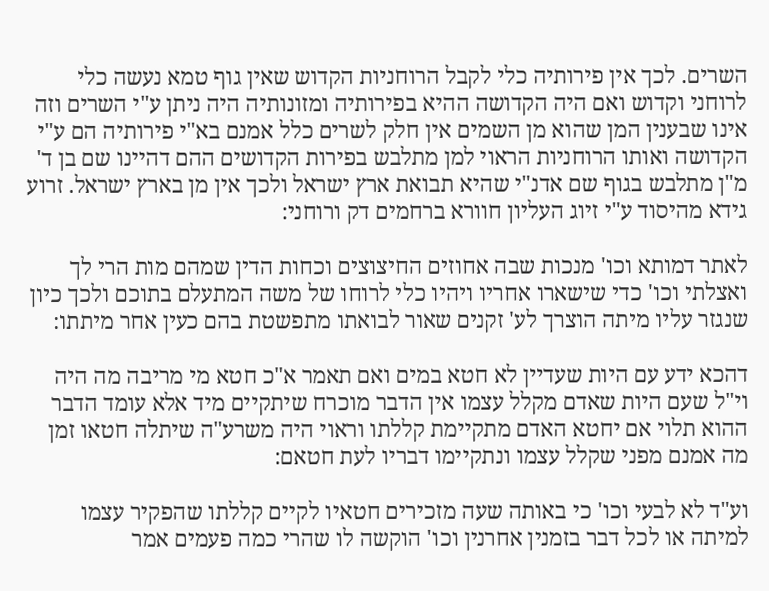השרים. לכך אין פירותיה כלי לקבל הרוחניות הקדוש שאין גוף טמא נעשה כלי לרוחני וקדוש ואם היה הקדושה ההיא בפירותיה ומזונותיה היה ניתן ע"י השרים וזה אינו שבענין המן שהוא מן השמים אין חלק לשרים כלל אמנם בא"י פירותיה הם ע"י הקדושה ואותו הרוחניות הראוי למן מתלבש בפירות הקדושים ההם דהיינו שם בן ד' מ"ן מתלבש בגוף שם אדנ"י שהיא תבואת ארץ ישראל ולכך אין מן בארץ ישראל. זרוע גידא מהיסוד ע"י זיוג העליון חוורא ברחמים דק ורוחני:

לאתר דמותא וכו' מנכות שבה אחוזים החיצוצים וכחות הדין שמהם מות הרי לך ואצלתי וכו' כדי שישארו אחריו ויהיו כלי לרוחו של משה המתעלם בתוכם ולכך כיון שנגזר עליו מיתה הוצרך לע' זקנים שאור לבואתו מתפשטת בהם כעין אחר מיתתו:

דהכא ידע עם היות שעדיין לא חטא במים ואם תאמר א"כ חטא מי מריבה מה היה וי"ל שעם היות שאדם מקלל עצמו אין הדבר מוכרח שיתקיים מיד אלא עומד הדבר ההוא תלוי אם יחטא האדם מתקיימת קללתו וראוי היה משרע"ה שיתלה חטאו זמן מה אמנם מפני שקלל עצמו ונתקיימו דבריו לעת חטאם:

וע"ד לא לבעי וכו' כי באותה שעה מזכירים חטאיו לקיים קללתו שהפקיר עצמו למיתה או לכל דבר בזמנין אחרנין וכו' הוקשה לו שהרי כמה פעמים אמר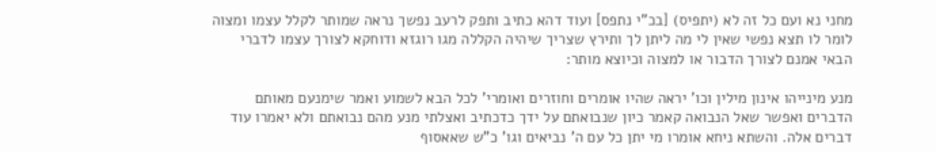מחני נא ועם כל זה לא (יתפיס) [בכ"י נתפס] ועוד דהא כתיב ותפק לרעב נפשך נראה שמותר לקלל עצמו ומצוה לומר לו תצא נפשי שאין לי מה ליתן לך ותירץ שצריך שיהיה הקללה מגו רוגזא ודוחקא לצורך עצמו לדברי הבאי אמנם לצורך הדבור או למצוה וכיוצא מותר:

מנע מינייהו אינון מילין וכו' יראה שהיו אומרים וחוזרים ואומרי' לכל הבא לשמוע ואמר שימנעם מאותם הדברים ואפשר שאל הנבואה קאמר כיון שנבואתם על ידך כדכתיב ואצלתי מנע מהם נבואתם ולא יאמרו עוד דברים אלה. והשתא ניחא אומרו מי יתן כל עם ה' נביאים וגו' כ"ש שאאסוף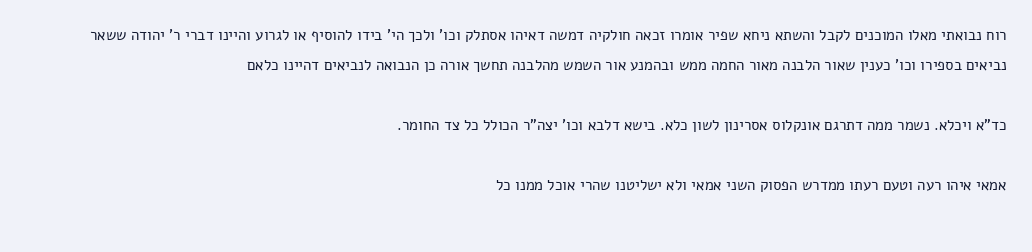רוח נבואתי מאלו המוכנים לקבל והשתא ניחא שפיר אומרו זכאה חולקיה דמשה דאיהו אסתלק וכו' ולכך הי' בידו להוסיף או לגרוע והיינו דברי ר' יהודה ששאר נביאים בספירו וכו' כענין שאור הלבנה מאור החמה ממש ובהמנע אור השמש מהלבנה תחשך אורה כן הנבואה לנביאים דהיינו כלאם

כד"א ויכלא. נשמר ממה דתרגם אונקלוס אסרינון לשון כלא. בישא דלבא וכו' יצה"ר הכולל כל צד החומר.

אמאי איהו רעה וטעם רעתו ממדרש הפסוק השני אמאי ולא ישליטנו שהרי אוכל ממנו כל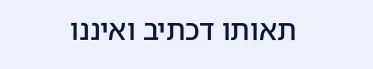תאותו דכתיב ואיננו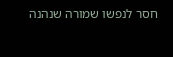חסר לנפשו שמורה שנהנה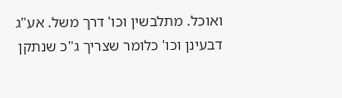ואוכל. מתלבשין וכו' דרך משל. אע"ג דבעינן וכו' כלומר שצריך ג"כ שנתקן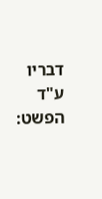דבריו ע"ד הפשט: